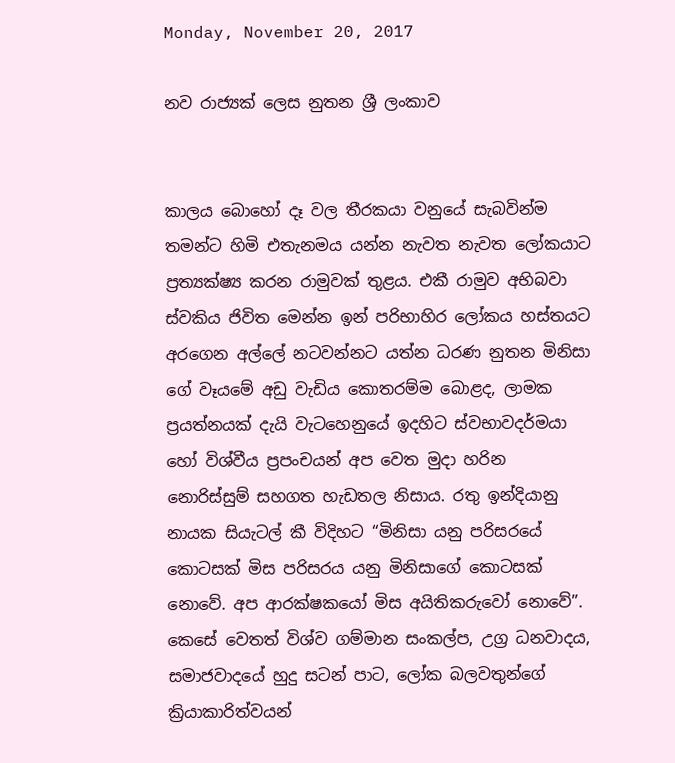Monday, November 20, 2017

නව රාජ්‍යක් ලෙස නුතන ශ්‍රී ලංකාව


කාලය බොහෝ දෑ වල තීරකයා වනුයේ සැබවින්ම තමන්ට හිමි එතැනමය යන්න නැවත නැවත ලෝකයාට ප්‍රත්‍යක්ෂ්‍ය කරන රාමුවක් තුළය. එකී රාමුව අභිබවා ස්වකිය ජිවිත මෙන්න ඉන් පරිභාහිර ලෝකය හස්තයට අරගෙන අල්ලේ නටවන්නට යත්න ධරණ නුතන මිනිසා ගේ වෑයමේ අඩු වැඩිය කොතරම්ම බොළද, ලාමක ප්‍රයත්නයක් දැයි වැටහෙනුයේ ඉදහිට ස්වභාවදර්මයා හෝ විශ්වීය ප්‍රපංචයන් අප වෙත මුදා හරින නොරිස්සුම් සහගත හැඩතල නිසාය. රතු ඉන්දියානු නායක සියැටල් කී විදිහට “මිනිසා යනු පරිසරයේ කොටසක් මිස පරිසරය යනු මිනිසාගේ කොටසක් නොවේ. අප ආරක්ෂකයෝ මිස අයිතිකරුවෝ නොවේ”.
කෙසේ වෙතත් විශ්ව ගම්මාන සංකල්ප, උග්‍ර ධනවාදය, සමාජවාදයේ හුදු සටන් පාට, ලෝක බලවතුන්ගේ ක්‍රියාකාරිත්වයන්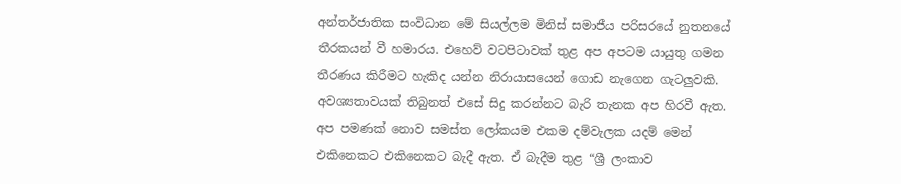අන්තර්ජාතික සංවිධාන මේ සියල්ලම මිනිස් සමාජීය පරිසරයේ නුතනයේ තීරකයන් වී හමාරය. එහෙව් වටපිටාවක් තුළ අප අපටම යායුතු ගමන තීරණය කිරීමට හැකිද යන්න නිරායාසයෙන් ගොඩ නැගෙන ගැටලුවකි. අවශ්‍යතාවයක් තිබුනත් එසේ සිදු කරන්නට බැරි තැනක අප හිරවී ඇත. අප පමණක් නොව සමස්ත ලෝකයම එකම දම්වැලක යදම් මෙන් එකිනෙකට එකිනෙකට බැදී ඇත. ඒ බැදීම තුළ “ශ්‍රී ලංකාව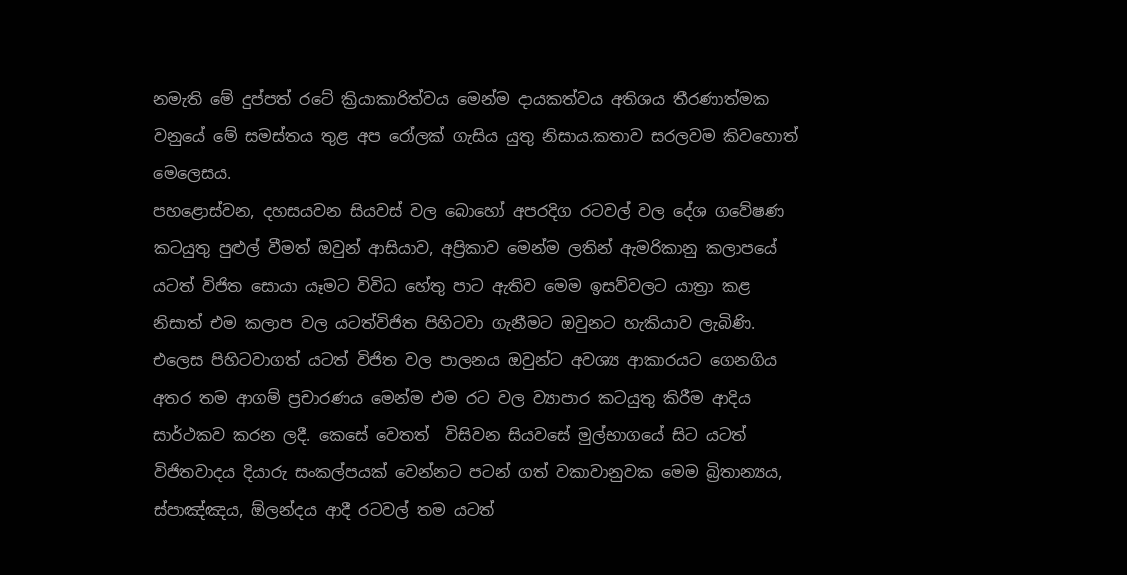නමැති මේ දුප්පත් රටේ ක්‍රියාකාරිත්වය මෙන්ම දායකත්වය අතිශය තීරණාත්මක වනුයේ මේ සමස්තය තුළ අප රෝලක් ගැසිය යුතු නිසාය.කතාව සරලවම කිවහොත් මෙලෙසය.
පහළොස්වන, දහසයවන සියවස් වල බොහෝ අපරදිග රටවල් වල දේශ ගවේෂණ කටයුතු පුළුල් වීමත් ඔවුන් ආසියාව, අප්‍රිකාව මෙන්ම ලතින් ඇමරිකානු කලාපයේ යටත් විජිත සොයා යෑමට විවිධ හේතු පාට ඇතිව මෙම ඉසව්වලට යාත්‍රා කළ නිසාත් එම කලාප වල යටත්විජිත පිහිටවා ගැනීමට ඔවුනට හැකියාව ලැබිණි. එලෙස පිහිටවාගත් යටත් විජිත වල පාලනය ඔවුන්ට අවශ්‍ය ආකාරයට ගෙනගිය අතර තම ආගම් ප්‍රචාරණය මෙන්ම එම රට වල ව්‍යාපාර කටයුතු කිරීම ආදිය සාර්ථකව කරන ලදී. කෙසේ වෙතත්  විසිවන සියවසේ මුල්භාගයේ සිට යටත් විජිතවාදය දියාරු සංකල්පයක් වෙන්නට පටන් ගත් වකාවානුවක මෙම බ්‍රිතාන්‍යය, ස්පාඤ්ඤය, ඕලන්දය ආදී රටවල් තම යටත්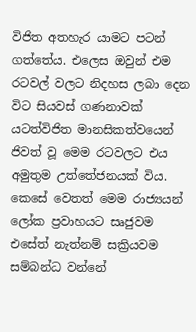විජිත අතහැර යාමට පටන් ගත්තේය. එලෙස ඔවුන් එම රටවල් වලට නිදහස ලබා දෙන විට සියවස් ගණනාවක් යටත්විජිත මානසිකත්වයෙන් ජිවත් වූ මෙම රටවලට එය අමුතුම උත්තේජනයක් විය.
කෙසේ වෙතත් මෙම රාජ්‍යයන් ලෝක ප්‍රවාහයට සෘජුවම එසේත් නැත්නම් සක්‍රියවම සම්බන්ධ වන්නේ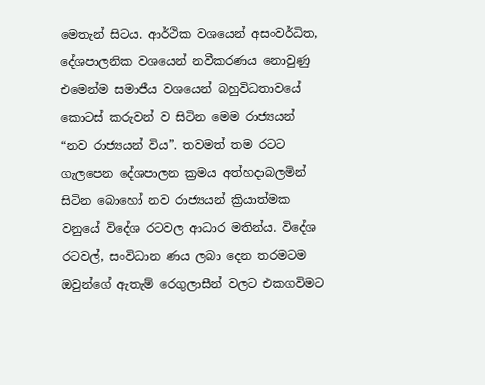මෙතැන් සිටය. ආර්ථික වශයෙන් අසංවර්ධිත, දේශපාලනික වශයෙන් නවීකරණය නොවුණු එමෙන්ම සමාජීය වශයෙන් බහුවිධතාවයේ කොටස් කරුවන් ව සිටින මෙම රාජ්‍යයන් “නව රාජ්‍යයන් විය”. තවමත් තම රටට ගැලපෙන දේශපාලන ක්‍රමය අත්හදාබලමින් සිටින බොහෝ නව රාජ්‍යයන් ක්‍රියාත්මක වනුයේ විදේශ රටවල ආධාර මතින්ය. විදේශ රටවල්, සංවිධාන ණය ලබා දෙන තරමටම ඔවුන්ගේ ඇතැම් රෙගුලාසීන් වලට එකගවිමට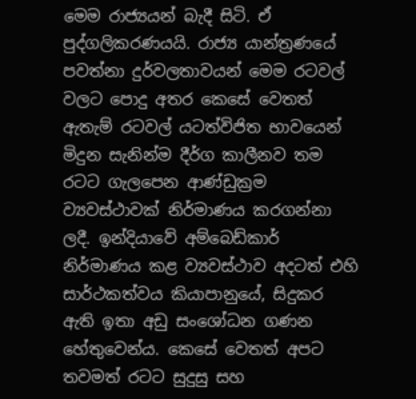මෙම රාජ්‍යයන් බැදී සිටි. ඒ පුද්ගලිකරණයයි. රාජ්‍ය යාන්ත්‍රණයේ පවත්නා දුර්වලතාවයන් මෙම රටවල් වලට පොදු අතර කෙසේ වෙතත් ඇතැම් රටවල් යටත්විජිත භාවයෙන් මිදුන සැනින්ම දීර්ග කාලීනව තම රටට ගැලපෙන ආණ්ඩුක්‍රම ව්‍යවස්ථාවක් නිර්මාණය කරගන්නා ලදී. ඉන්දියාවේ අම්බෙඩ්කාර් නිර්මාණය කළ ව්‍යවස්ථාව අදටත් එහි සාර්ථකත්වය කියාපානුයේ, සිදුකර ඇති ඉතා අඩු සංශෝධන ගණන හේතුවෙන්ය. කෙසේ වෙතත් අපට තවමත් රටට සුදුසු සහ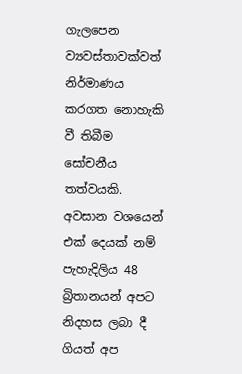ගැලපෙන ව්‍යවස්තාවක්වත් නිර්මාණය කරගත නොහැකි වී තිබීම සෝචනීය තත්වයකි.
අවසාන වශයෙන් එක් දෙයක් නම් පැහැදිලිය 48 බ්‍රිතානයන් අපට නිදහස ලබා දී ගියත් අප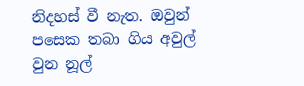නිදහස් වී නැත. ඔවුන් පසෙක තබා ගිය අවුල් වුන නූල්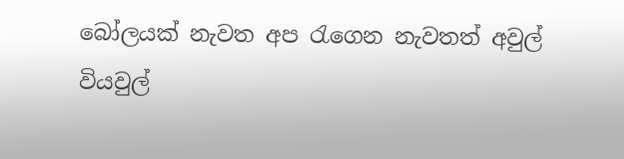බෝලයක් නැවත අප රැගෙන නැවතත් අවුල් වියවුල්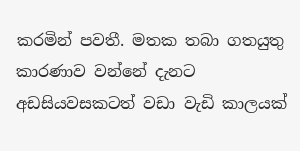කරමින් පවතී. මතක තබා ගතයුතු කාරණාව වන්නේ දැනට අඩසියවසකටත් වඩා වැඩි කාලයක්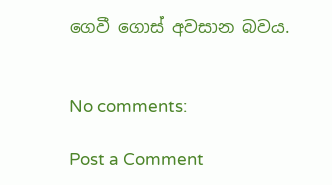ගෙවී ගොස් අවසාන බවය.


No comments:

Post a Comment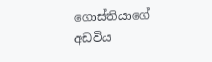ගොස්තියාගේ අඩවිය